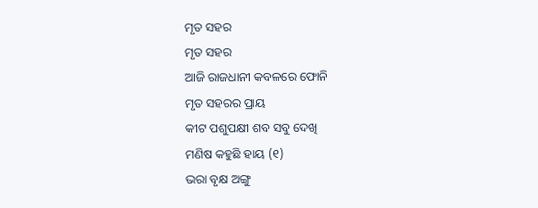ମୃତ ସହର
ମୃତ ସହର
ଆଜି ରାଜଧାନୀ କବଳରେ ଫୋନି
ମୃତ ସହରର ପ୍ରାୟ
କୀଟ ପଶୁପକ୍ଷୀ ଶବ ସବୁ ଦେଖି
ମଣିଷ କହୁଛି ହାୟ (୧)
ଭରା ବୃକ୍ଷ ଅଙ୍ଗୁ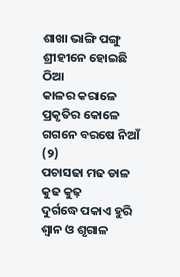ଶାଖା ଭାଙ୍ଗି ପଙ୍ଗୁ
ଶ୍ରୀହୀନେ ହୋଇଛି ଠିଆ
କାଳର କରାଳେ ପ୍ରକୃତିର କୋଳେ
ଗଗନେ ବରଷେ ନିଆଁ (୨)
ପଚାସଢା ମଢ ଡାଳ କୁଢ କୁଢ଼
ଦୁର୍ଗଦ୍ଧେ ପକାଏ ହୁରି
ଶ୍ବାନ ଓ ଶୃଗାଳ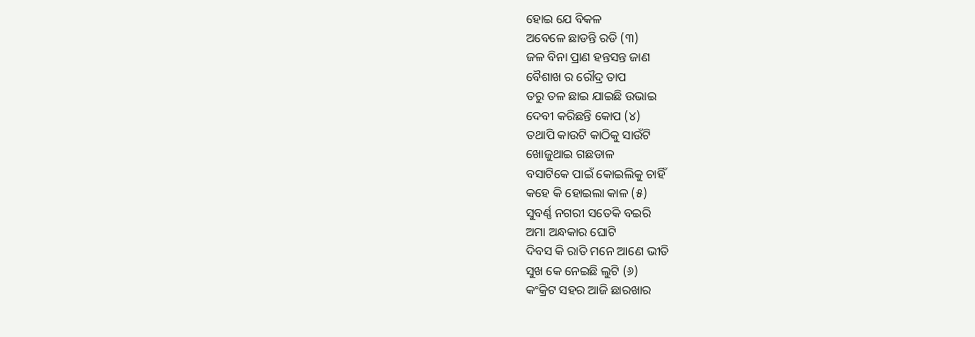ହୋଇ ଯେ ବିକଳ
ଅବେଳେ ଛାଡନ୍ତି ରଡି (୩)
ଜଳ ବିନା ପ୍ରାଣ ହନ୍ତସନ୍ତ ଜାଣ
ବୈଶାଖ ର ରୌଦ୍ର ତାପ
ତରୁ ତଳ ଛାଇ ଯାଇଛି ଉଭାଇ
ଦେବୀ କରିଛନ୍ତି କୋପ (୪)
ତଥାପି କାଉଟି କାଠିକୁ ସାଉଁଟି
ଖୋଜୁଥାଇ ଗଛଡାଳ
ବସାଟିକେ ପାଇଁ କୋଇଲିକୁ ଚାହିଁ
କହେ କି ହୋଇଲା କାଳ (୫)
ସୁବର୍ଣ୍ଣ ନଗରୀ ସତେକି ବଇରି
ଅମା ଅନ୍ଧକାର ଘୋଟି
ଦିବସ କି ରାତି ମନେ ଆଣେ ଭୀତି
ସୁଖ କେ ନେଇଛି ଲୁଟି (୬)
କଂକ୍ରିଟ ସହର ଆଜି ଛାରଖାର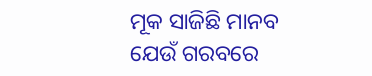ମୂକ ସାଜିଛି ମାନବ
ଯେଉଁ ଗରବରେ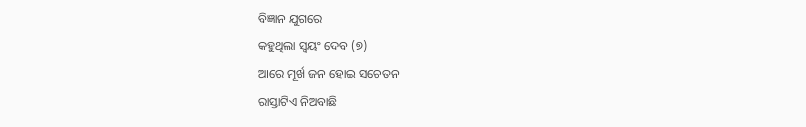ବିଜ୍ଞାନ ଯୁଗରେ
କହୁଥିଲା ସ୍ବୟଂ ଦେବ (୭)
ଆରେ ମୂର୍ଖ ଜନ ହୋଇ ସଚେତନ
ରାସ୍ତାଟିଏ ନିଅବାଛି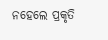ନହେଲେ ପ୍ରକୃତି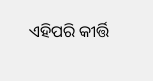ଏହିପରି କୀର୍ତ୍ତି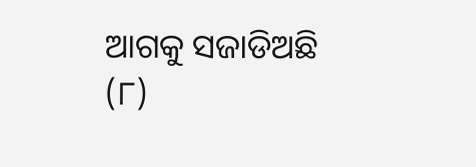ଆଗକୁ ସଜାଡିଅଛି (୮)